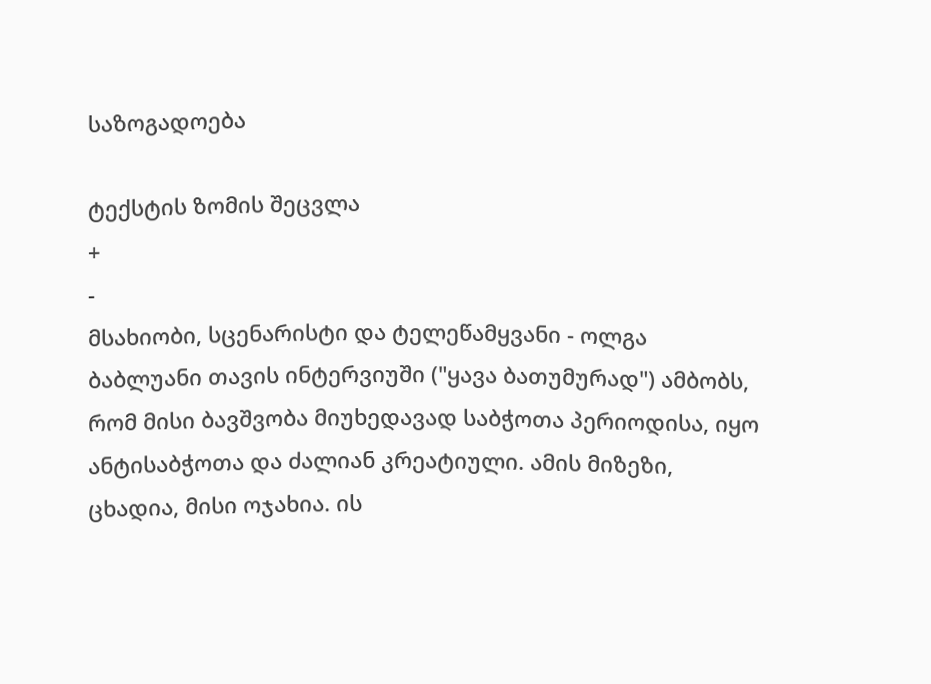საზოგადოება

ტექსტის ზომის შეცვლა
+
-
მსახიობი, სცენარისტი და ტელეწამყვანი - ოლგა ბაბლუანი თავის ინტერვიუში ("ყავა ბათუმურად") ამბობს, რომ მისი ბავშვობა მიუხედავად საბჭოთა პერიოდისა, იყო ანტისაბჭოთა და ძალიან კრეატიული. ამის მიზეზი, ცხადია, მისი ოჯახია. ის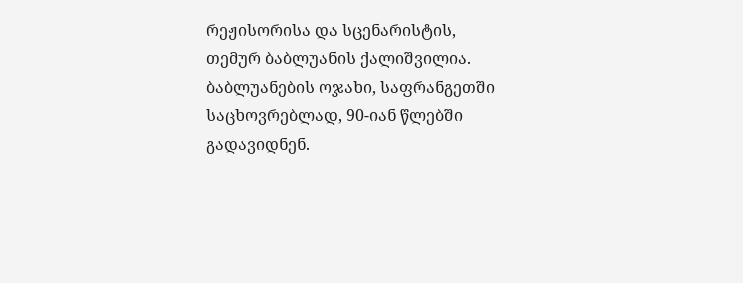რეჟისორისა და სცენარისტის, თემურ ბაბლუანის ქალიშვილია. ბაბლუანების ოჯახი, საფრანგეთში საცხოვრებლად, 90-იან წლებში გადავიდნენ.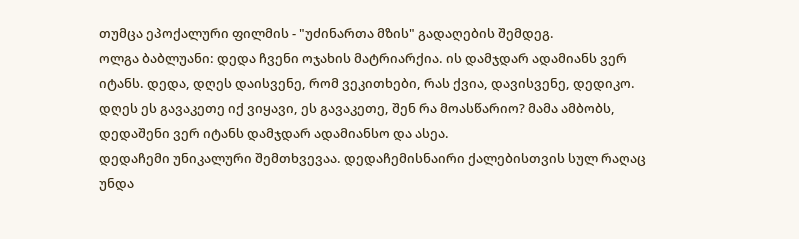თუმცა ეპოქალური ფილმის - "უძინართა მზის" გადაღების შემდეგ.
ოლგა ბაბლუანი: დედა ჩვენი ოჯახის მატრიარქია. ის დამჯდარ ადამიანს ვერ იტანს. დედა, დღეს დაისვენე, რომ ვეკითხები, რას ქვია, დავისვენე, დედიკო. დღეს ეს გავაკეთე იქ ვიყავი, ეს გავაკეთე, შენ რა მოასწარიო? მამა ამბობს, დედაშენი ვერ იტანს დამჯდარ ადამიანსო და ასეა.
დედაჩემი უნიკალური შემთხვევაა. დედაჩემისნაირი ქალებისთვის სულ რაღაც უნდა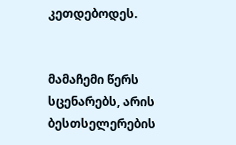კეთდებოდეს.


მამაჩემი წერს სცენარებს, არის ბესთსელერების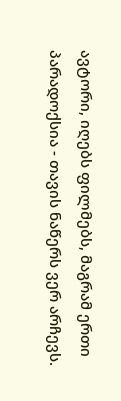ავტორი, იღებს ფილმებს, მაგრამ ერთი პარადოქსია - თავის ნაწერს ვერ არჩევს.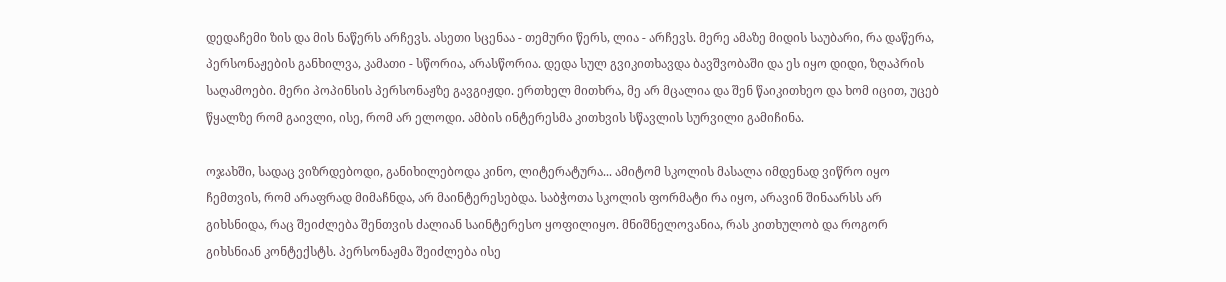დედაჩემი ზის და მის ნაწერს არჩევს. ასეთი სცენაა - თემური წერს, ლია - არჩევს. მერე ამაზე მიდის საუბარი, რა დაწერა, პერსონაჟების განხილვა, კამათი - სწორია, არასწორია. დედა სულ გვიკითხავდა ბავშვობაში და ეს იყო დიდი, ზღაპრის საღამოები. მერი პოპინსის პერსონაჟზე გავგიჟდი. ერთხელ მითხრა, მე არ მცალია და შენ წაიკითხეო და ხომ იცით, უცებ წყალზე რომ გაივლი, ისე, რომ არ ელოდი. ამბის ინტერესმა კითხვის სწავლის სურვილი გამიჩინა.

ოჯახში, სადაც ვიზრდებოდი, განიხილებოდა კინო, ლიტერატურა... ამიტომ სკოლის მასალა იმდენად ვიწრო იყო ჩემთვის, რომ არაფრად მიმაჩნდა, არ მაინტერესებდა. საბჭოთა სკოლის ფორმატი რა იყო, არავინ შინაარსს არ გიხსნიდა, რაც შეიძლება შენთვის ძალიან საინტერესო ყოფილიყო. მნიშნელოვანია, რას კითხულობ და როგორ გიხსნიან კონტექსტს. პერსონაჟმა შეიძლება ისე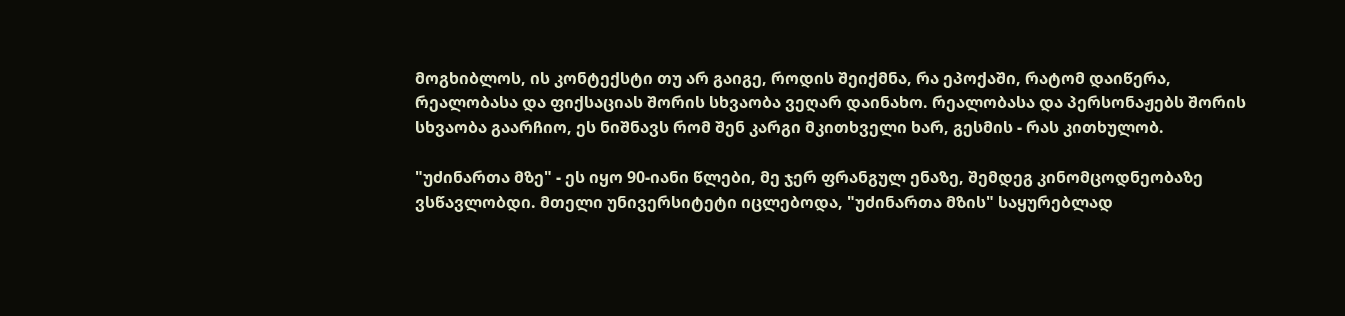მოგხიბლოს, ის კონტექსტი თუ არ გაიგე, როდის შეიქმნა, რა ეპოქაში, რატომ დაიწერა, რეალობასა და ფიქსაციას შორის სხვაობა ვეღარ დაინახო. რეალობასა და პერსონაჟებს შორის სხვაობა გაარჩიო, ეს ნიშნავს რომ შენ კარგი მკითხველი ხარ, გესმის - რას კითხულობ.

"უძინართა მზე" - ეს იყო 90-იანი წლები, მე ჯერ ფრანგულ ენაზე, შემდეგ კინომცოდნეობაზე ვსწავლობდი. მთელი უნივერსიტეტი იცლებოდა, "უძინართა მზის" საყურებლად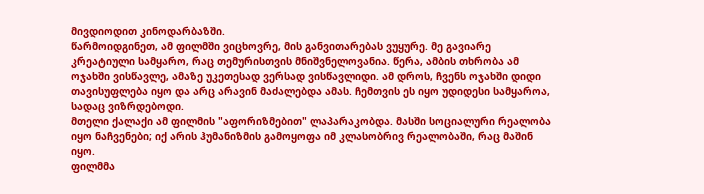მივდიოდით კინოდარბაზში.
წარმოიდგინეთ, ამ ფილმში ვიცხოვრე, მის განვითარებას ვუყურე. მე გავიარე კრეატიული სამყარო, რაც თემურისთვის მნიშვნელოვანია. წერა, ამბის თხრობა ამ ოჯახში ვისწავლე, ამაზე უკეთესად ვერსად ვისწავლიდი. ამ დროს, ჩვენს ოჯახში დიდი თავისუფლება იყო და არც არავინ მაძალებდა ამას. ჩემთვის ეს იყო უდიდესი სამყაროა, სადაც ვიზრდებოდი.
მთელი ქალაქი ამ ფილმის "აფორიზმებით" ლაპარაკობდა. მასში სოციალური რეალობა იყო ნაჩვენები; იქ არის ჰუმანიზმის გამოყოფა იმ კლასობრივ რეალობაში, რაც მაშინ იყო.
ფილმმა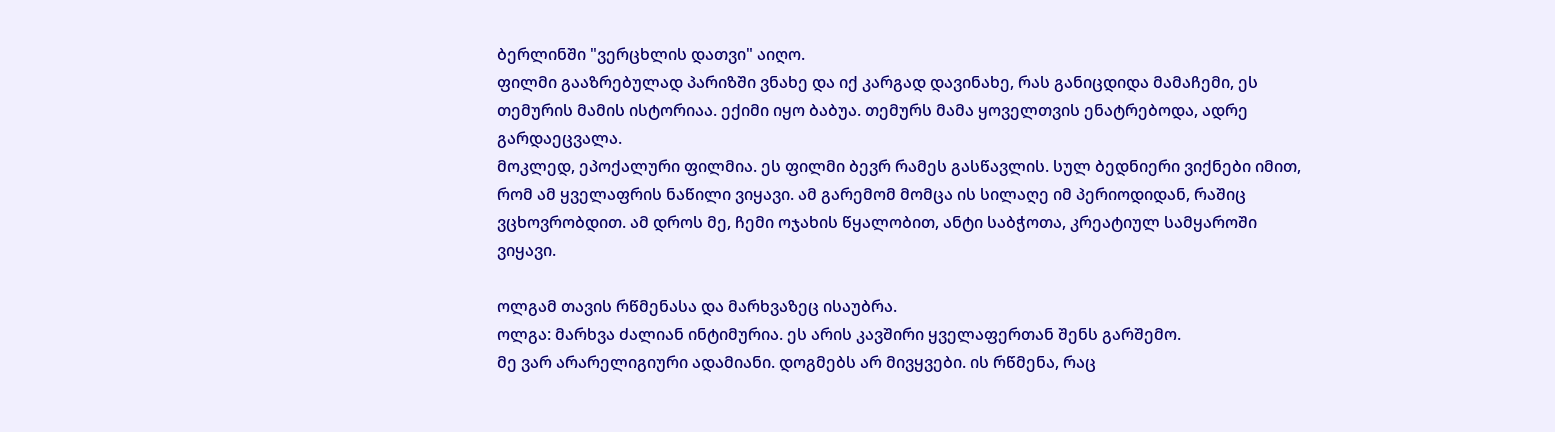ბერლინში "ვერცხლის დათვი" აიღო.
ფილმი გააზრებულად პარიზში ვნახე და იქ კარგად დავინახე, რას განიცდიდა მამაჩემი, ეს თემურის მამის ისტორიაა. ექიმი იყო ბაბუა. თემურს მამა ყოველთვის ენატრებოდა, ადრე გარდაეცვალა.
მოკლედ, ეპოქალური ფილმია. ეს ფილმი ბევრ რამეს გასწავლის. სულ ბედნიერი ვიქნები იმით, რომ ამ ყველაფრის ნაწილი ვიყავი. ამ გარემომ მომცა ის სილაღე იმ პერიოდიდან, რაშიც ვცხოვრობდით. ამ დროს მე, ჩემი ოჯახის წყალობით, ანტი საბჭოთა, კრეატიულ სამყაროში ვიყავი.

ოლგამ თავის რწმენასა და მარხვაზეც ისაუბრა.
ოლგა: მარხვა ძალიან ინტიმურია. ეს არის კავშირი ყველაფერთან შენს გარშემო.
მე ვარ არარელიგიური ადამიანი. დოგმებს არ მივყვები. ის რწმენა, რაც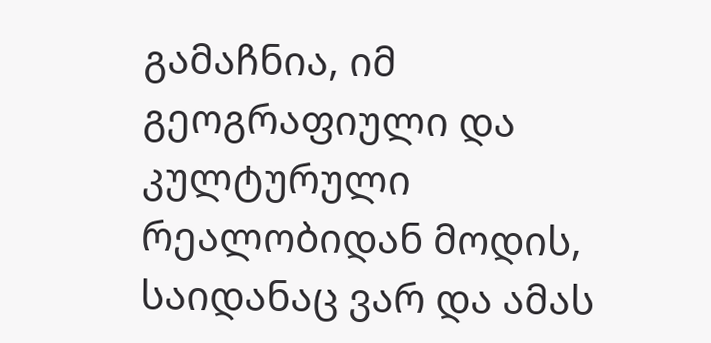გამაჩნია, იმ გეოგრაფიული და კულტურული რეალობიდან მოდის, საიდანაც ვარ და ამას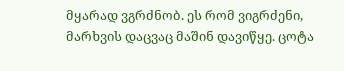მყარად ვგრძნობ. ეს რომ ვიგრძენი, მარხვის დაცვაც მაშინ დავიწყე. ცოტა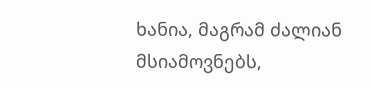ხანია, მაგრამ ძალიან მსიამოვნებს,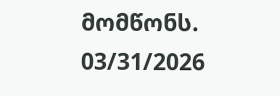მომწონს.
03/31/2026